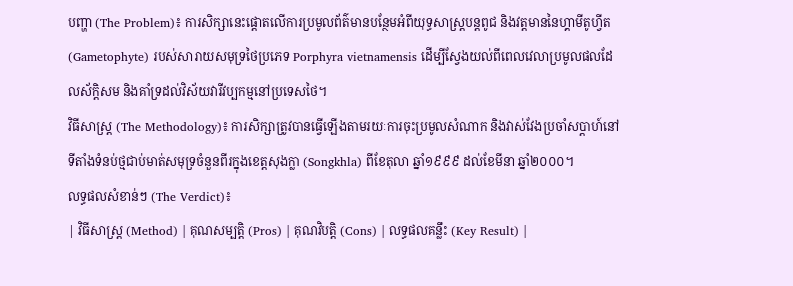បញ្ហា (The Problem)៖ ការសិក្សានេះផ្តោតលើការប្រមូលព័ត៌មានបន្ថែមអំពីយុទ្ធសាស្ត្របន្តពូជ និងវត្តមាននៃហ្គាមីតូហ្វីត (Gametophyte) របស់សារាយសមុទ្រថៃប្រភេទ Porphyra vietnamensis ដើម្បីស្វែងយល់ពីពេលវេលាប្រមូលផលដែលស័ក្តិសម និងគាំទ្រដល់វិស័យវារីវប្បកម្មនៅប្រទេសថៃ។
វិធីសាស្ត្រ (The Methodology)៖ ការសិក្សាត្រូវបានធ្វើឡើងតាមរយៈការចុះប្រមូលសំណាក និងវាស់វែងប្រចាំសប្តាហ៍នៅទីតាំងទំនប់ថ្មជាប់មាត់សមុទ្រចំនួនពីរក្នុងខេត្តសុងក្លា (Songkhla) ពីខែតុលា ឆ្នាំ១៩៩៩ ដល់ខែមីនា ឆ្នាំ២០០០។
លទ្ធផលសំខាន់ៗ (The Verdict)៖
| វិធីសាស្ត្រ (Method) | គុណសម្បត្តិ (Pros) | គុណវិបត្តិ (Cons) | លទ្ធផលគន្លឹះ (Key Result) |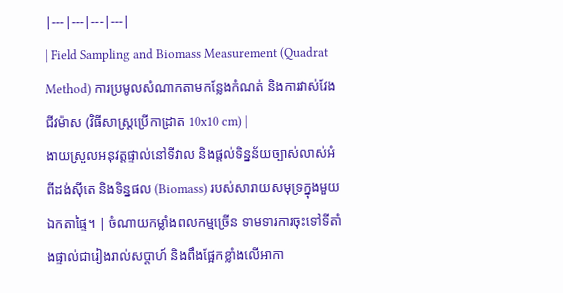|---|---|---|---|
| Field Sampling and Biomass Measurement (Quadrat Method) ការប្រមូលសំណាកតាមកន្លែងកំណត់ និងការវាស់វែងជីវម៉ាស (វិធីសាស្ត្រប្រើកាដ្រាត 10x10 cm) |
ងាយស្រួលអនុវត្តផ្ទាល់នៅទីវាល និងផ្តល់ទិន្នន័យច្បាស់លាស់អំពីដង់ស៊ីតេ និងទិន្នផល (Biomass) របស់សារាយសមុទ្រក្នុងមួយឯកតាផ្ទៃ។ | ចំណាយកម្លាំងពលកម្មច្រើន ទាមទារការចុះទៅទីតាំងផ្ទាល់ជារៀងរាល់សប្តាហ៍ និងពឹងផ្អែកខ្លាំងលើអាកា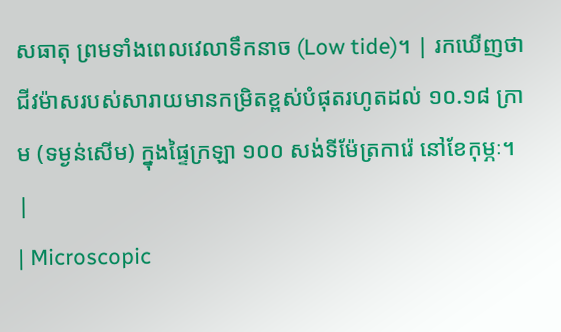សធាតុ ព្រមទាំងពេលវេលាទឹកនាច (Low tide)។ | រកឃើញថាជីវម៉ាសរបស់សារាយមានកម្រិតខ្ពស់បំផុតរហូតដល់ ១០.១៨ ក្រាម (ទម្ងន់សើម) ក្នុងផ្ទៃក្រឡា ១០០ សង់ទីម៉ែត្រការ៉េ នៅខែកុម្ភៈ។ |
| Microscopic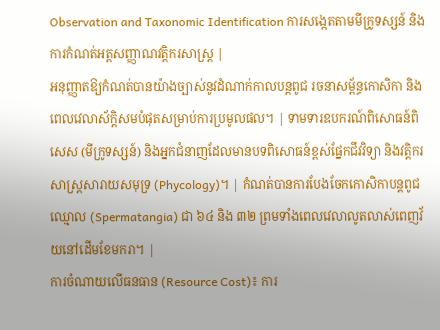Observation and Taxonomic Identification ការសង្កេតតាមមីក្រូទស្សន៍ និងការកំណត់អត្តសញ្ញាណវត្តិករសាស្ត្រ |
អនុញ្ញាតឱ្យកំណត់បានយ៉ាងច្បាស់នូវដំណាក់កាលបន្តពូជ រចនាសម្ព័ន្ធកោសិកា និងពេលវេលាស័ក្តិសមបំផុតសម្រាប់ការប្រមូលផល។ | ទាមទារឧបករណ៍ពិសោធន៍ពិសេស (មីក្រូទស្សន៍) និងអ្នកជំនាញដែលមានបទពិសោធន៍ខ្ពស់ផ្នែកជីវវិទ្យា និងវត្តិករសាស្ត្រសារាយសមុទ្រ (Phycology)។ | កំណត់បានការបែងចែកកោសិកាបន្តពូជឈ្មោល (Spermatangia) ជា ៦៤ និង ៣២ ព្រមទាំងពេលវេលាលូតលាស់ពេញវ័យនៅដើមខែមករា។ |
ការចំណាយលើធនធាន (Resource Cost)៖ ការ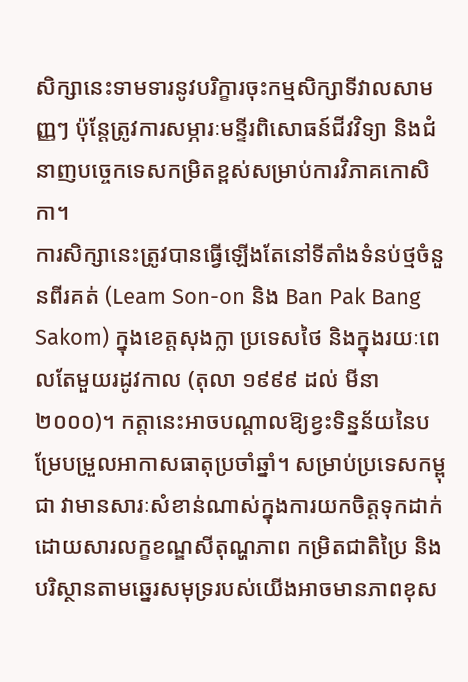សិក្សានេះទាមទារនូវបរិក្ខារចុះកម្មសិក្សាទីវាលសាមញ្ញៗ ប៉ុន្តែត្រូវការសម្ភារៈមន្ទីរពិសោធន៍ជីវវិទ្យា និងជំនាញបច្ចេកទេសកម្រិតខ្ពស់សម្រាប់ការវិភាគកោសិកា។
ការសិក្សានេះត្រូវបានធ្វើឡើងតែនៅទីតាំងទំនប់ថ្មចំនួនពីរគត់ (Leam Son-on និង Ban Pak Bang Sakom) ក្នុងខេត្តសុងក្លា ប្រទេសថៃ និងក្នុងរយៈពេលតែមួយរដូវកាល (តុលា ១៩៩៩ ដល់ មីនា ២០០០)។ កត្តានេះអាចបណ្តាលឱ្យខ្វះទិន្នន័យនៃបម្រែបម្រួលអាកាសធាតុប្រចាំឆ្នាំ។ សម្រាប់ប្រទេសកម្ពុជា វាមានសារៈសំខាន់ណាស់ក្នុងការយកចិត្តទុកដាក់ ដោយសារលក្ខខណ្ឌសីតុណ្ហភាព កម្រិតជាតិប្រៃ និងបរិស្ថានតាមឆ្នេរសមុទ្ររបស់យើងអាចមានភាពខុស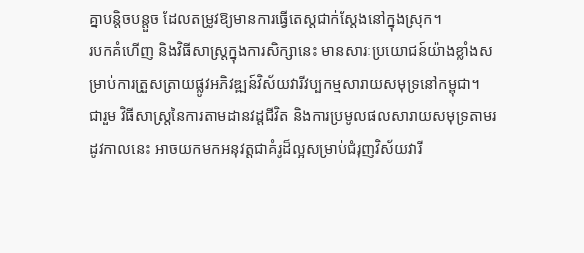គ្នាបន្តិចបន្តួច ដែលតម្រូវឱ្យមានការធ្វើតេស្តជាក់ស្តែងនៅក្នុងស្រុក។
របកគំហើញ និងវិធីសាស្ត្រក្នុងការសិក្សានេះ មានសារៈប្រយោជន៍យ៉ាងខ្លាំងសម្រាប់ការត្រួសត្រាយផ្លូវអភិវឌ្ឍន៍វិស័យវារីវប្បកម្មសារាយសមុទ្រនៅកម្ពុជា។
ជារួម វិធីសាស្ត្រនៃការតាមដានវដ្តជីវិត និងការប្រមូលផលសារាយសមុទ្រតាមរដូវកាលនេះ អាចយកមកអនុវត្តជាគំរូដ៏ល្អសម្រាប់ជំរុញវិស័យវារី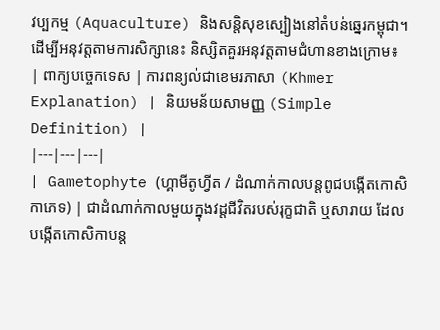វប្បកម្ម (Aquaculture) និងសន្តិសុខស្បៀងនៅតំបន់ឆ្នេរកម្ពុជា។
ដើម្បីអនុវត្តតាមការសិក្សានេះ និស្សិតគួរអនុវត្តតាមជំហានខាងក្រោម៖
| ពាក្យបច្ចេកទេស | ការពន្យល់ជាខេមរភាសា (Khmer Explanation) | និយមន័យសាមញ្ញ (Simple Definition) |
|---|---|---|
| Gametophyte (ហ្គាមីតូហ្វីត / ដំណាក់កាលបន្តពូជបង្កើតកោសិកាភេទ) | ជាដំណាក់កាលមួយក្នុងវដ្តជីវិតរបស់រុក្ខជាតិ ឬសារាយ ដែលបង្កើតកោសិកាបន្ត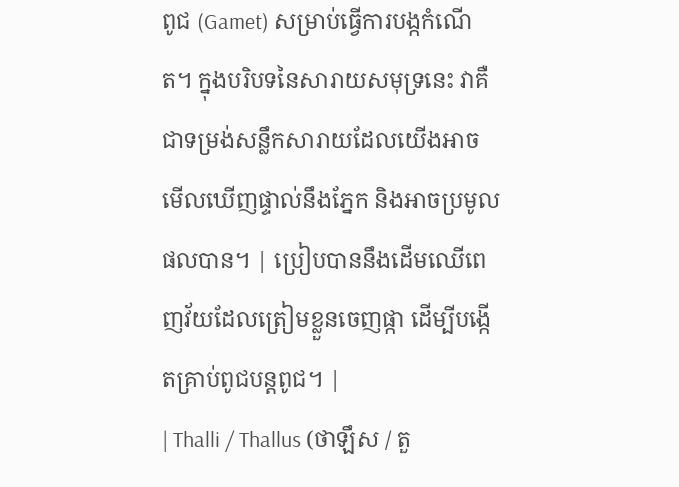ពូជ (Gamet) សម្រាប់ធ្វើការបង្កកំណើត។ ក្នុងបរិបទនៃសារាយសមុទ្រនេះ វាគឺជាទម្រង់សន្លឹកសារាយដែលយើងអាចមើលឃើញផ្ទាល់នឹងភ្នែក និងអាចប្រមូលផលបាន។ | ប្រៀបបាននឹងដើមឈើពេញវ័យដែលត្រៀមខ្លួនចេញផ្កា ដើម្បីបង្កើតគ្រាប់ពូជបន្តពូជ។ |
| Thalli / Thallus (ថាឡឹស / តួ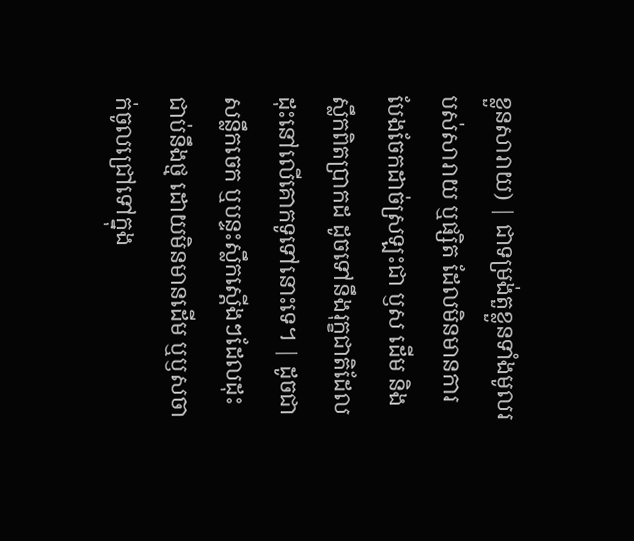ខ្លួនសារាយ) | ជាទម្រង់តួខ្លួនទាំងមូលរបស់សារាយ ឬផ្សិត ដែលមិនមានការបែងចែកដាច់ស្រឡះជា ឫស ដើម និងស្លឹកពិតប្រាកដ ដូចទៅនឹងរុក្ខជាតិដែលដុះនៅលើគោកទូទៅនោះទេ។ | ដូចជាសន្លឹកចេក ឬបន្ទះស្លឹកស្តើងៗដែលដុះជាប់នឹងថ្ម ដោយមិនមានដើម ឬឫសចាក់ចូលជ្រៅទៅក្នុង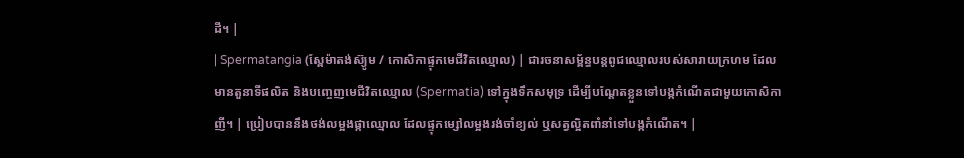ដី។ |
| Spermatangia (ស្ពែម៉ាតង់ស៊្យូម / កោសិកាផ្ទុកមេជីវិតឈ្មោល) | ជារចនាសម្ព័ន្ធបន្តពូជឈ្មោលរបស់សារាយក្រហម ដែលមានតួនាទីផលិត និងបញ្ចេញមេជីវិតឈ្មោល (Spermatia) ទៅក្នុងទឹកសមុទ្រ ដើម្បីបណ្តែតខ្លួនទៅបង្កកំណើតជាមួយកោសិកាញី។ | ប្រៀបបាននឹងថង់លម្អងផ្កាឈ្មោល ដែលផ្ទុកម្សៅលម្អងរង់ចាំខ្យល់ ឬសត្វល្អិតពាំនាំទៅបង្កកំណើត។ |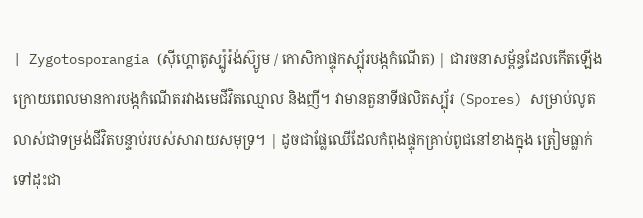| Zygotosporangia (ស៊ីហ្គោតូស្ប៉ូរ៉ង់ស៊្យូម / កោសិកាផ្ទុកស្ប៉័របង្កកំណើត) | ជារចនាសម្ព័ន្ធដែលកើតឡើងក្រោយពេលមានការបង្កកំណើតរវាងមេជីវិតឈ្មោល និងញី។ វាមានតួនាទីផលិតស្ប៉័រ (Spores) សម្រាប់លូតលាស់ជាទម្រង់ជីវិតបន្ទាប់របស់សារាយសមុទ្រ។ | ដូចជាផ្លែឈើដែលកំពុងផ្ទុកគ្រាប់ពូជនៅខាងក្នុង ត្រៀមធ្លាក់ទៅដុះជា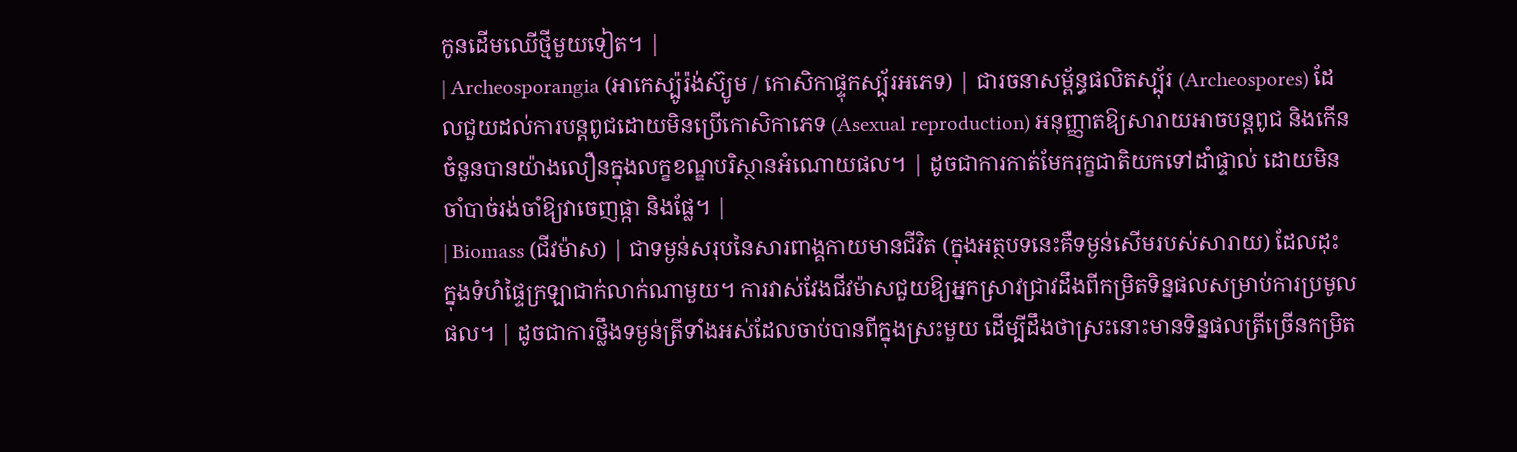កូនដើមឈើថ្មីមួយទៀត។ |
| Archeosporangia (អាកេស្ប៉ូរ៉ង់ស៊្យូម / កោសិកាផ្ទុកស្ប៉័រអភេទ) | ជារចនាសម្ព័ន្ធផលិតស្ប៉័រ (Archeospores) ដែលជួយដល់ការបន្តពូជដោយមិនប្រើកោសិកាភេទ (Asexual reproduction) អនុញ្ញាតឱ្យសារាយអាចបន្តពូជ និងកើនចំនួនបានយ៉ាងលឿនក្នុងលក្ខខណ្ឌបរិស្ថានអំណោយផល។ | ដូចជាការកាត់មែករុក្ខជាតិយកទៅដាំផ្ទាល់ ដោយមិនចាំបាច់រង់ចាំឱ្យវាចេញផ្កា និងផ្លែ។ |
| Biomass (ជីវម៉ាស) | ជាទម្ងន់សរុបនៃសារពាង្គកាយមានជីវិត (ក្នុងអត្ថបទនេះគឺទម្ងន់សើមរបស់សារាយ) ដែលដុះក្នុងទំហំផ្ទៃក្រឡាជាក់លាក់ណាមួយ។ ការវាស់វែងជីវម៉ាសជួយឱ្យអ្នកស្រាវជ្រាវដឹងពីកម្រិតទិន្នផលសម្រាប់ការប្រមូលផល។ | ដូចជាការថ្លឹងទម្ងន់ត្រីទាំងអស់ដែលចាប់បានពីក្នុងស្រះមួយ ដើម្បីដឹងថាស្រះនោះមានទិន្នផលត្រីច្រើនកម្រិត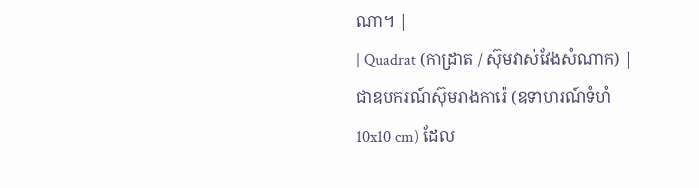ណា។ |
| Quadrat (កាដ្រាត / ស៊ុមវាស់វែងសំណាក) | ជាឧបករណ៍ស៊ុមរាងការ៉េ (ឧទាហរណ៍ទំហំ 10x10 cm) ដែល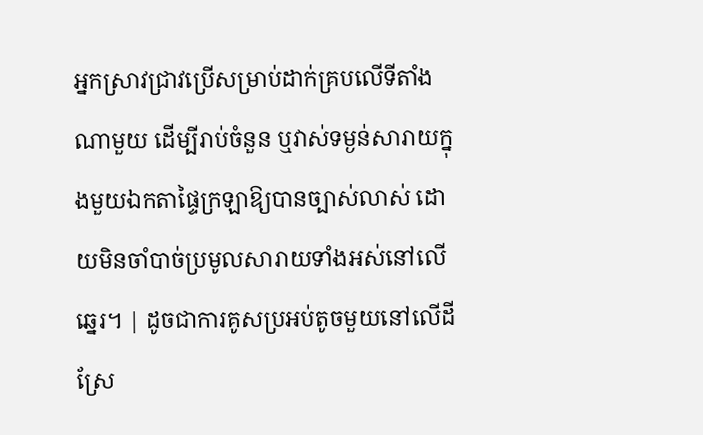អ្នកស្រាវជ្រាវប្រើសម្រាប់ដាក់គ្របលើទីតាំងណាមួយ ដើម្បីរាប់ចំនួន ឬវាស់ទម្ងន់សារាយក្នុងមួយឯកតាផ្ទៃក្រឡាឱ្យបានច្បាស់លាស់ ដោយមិនចាំបាច់ប្រមូលសារាយទាំងអស់នៅលើឆ្នេរ។ | ដូចជាការគូសប្រអប់តូចមួយនៅលើដីស្រែ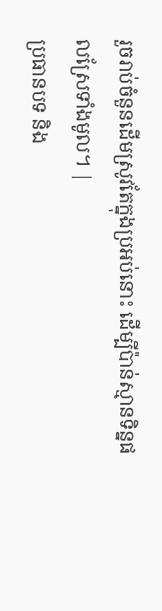រួចរាប់ចំនួនដើមស្រូវតែក្នុងប្រអប់នោះ ដើម្បីប៉ាន់ស្មានទិន្នផលស្រែទាំងមូល។ |
ប្រធានបទ និង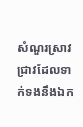សំណួរស្រាវជ្រាវដែលទាក់ទងនឹងឯក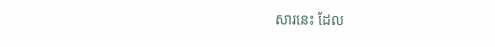សារនេះ ដែល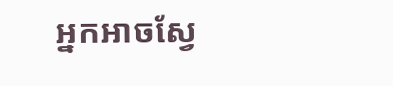អ្នកអាចស្វែ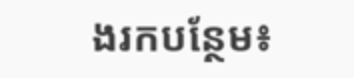ងរកបន្ថែម៖